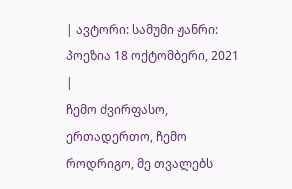| ავტორი: სამუმი ჟანრი: პოეზია 18 ოქტომბერი, 2021 |
ჩემო ძვირფასო, ერთადერთო, ჩემო როდრიგო, მე თვალებს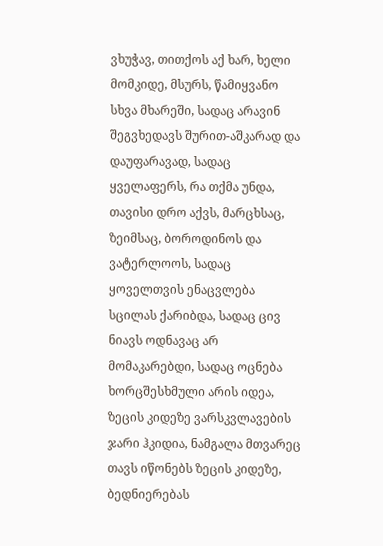ვხუჭავ, თითქოს აქ ხარ, ხელი მომკიდე, მსურს, წამიყვანო სხვა მხარეში, სადაც არავინ შეგვხედავს შურით-აშკარად და დაუფარავად, სადაც ყველაფერს, რა თქმა უნდა, თავისი დრო აქვს, მარცხსაც, ზეიმსაც, ბოროდინოს და ვატერლოოს, სადაც ყოველთვის ენაცვლება სცილას ქარიბდა, სადაც ცივ ნიავს ოდნავაც არ მომაკარებდი, სადაც ოცნება ხორცშესხმული არის იდეა, ზეცის კიდეზე ვარსკვლავების ჯარი ჰკიდია, ნამგალა მთვარეც თავს იწონებს ზეცის კიდეზე, ბედნიერებას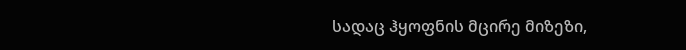სადაც ჰყოფნის მცირე მიზეზი,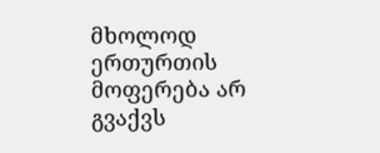მხოლოდ ერთურთის მოფერება არ გვაქვს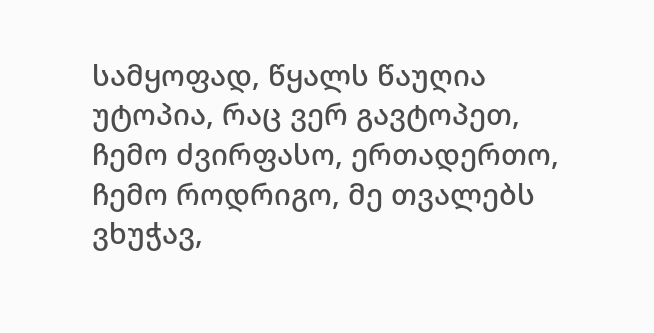სამყოფად, წყალს წაუღია უტოპია, რაც ვერ გავტოპეთ, ჩემო ძვირფასო, ერთადერთო, ჩემო როდრიგო, მე თვალებს ვხუჭავ,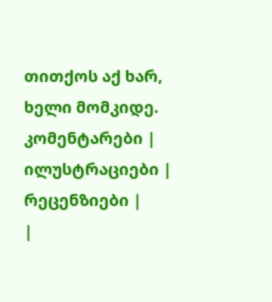თითქოს აქ ხარ, ხელი მომკიდე.
კომენტარები |
ილუსტრაციები |
რეცენზიები |
|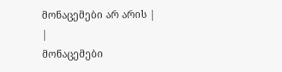მონაცემები არ არის |
|
მონაცემები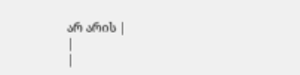არ არის |
|
|